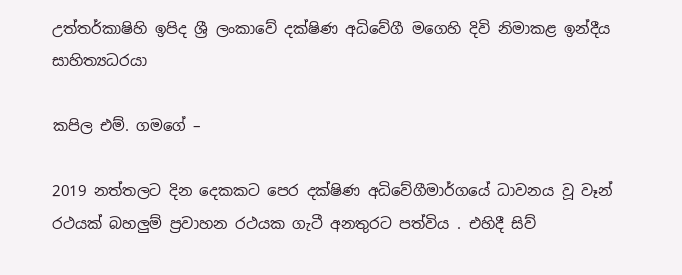උත්තර්කාෂිහි ඉපිද ශ්‍රී ලංකාවේ දක්ෂිණ අධිවේගී මගෙහි දිවි නිමාකළ ඉන්දීය සාහිත්‍යධරයා

කපිල එම්. ගමගේ –

2019 නත්තලට දින දෙකකට පෙර දක්ෂිණ අධිවේගීමාර්ගයේ ධාවනය වූ වෑන් රථයක් බහලුම් ප්‍රවාහන රථයක ගැටී අනතුරට පත්විය . එහිදී සිව්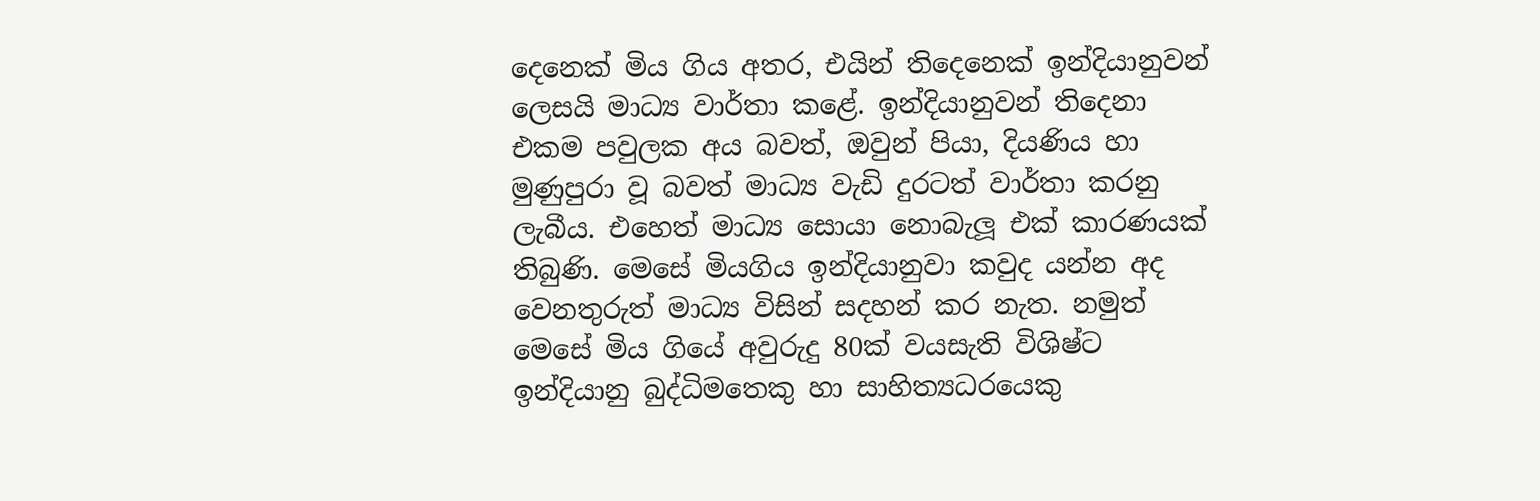දෙනෙක් මිය ගිය අතර, එයින් තිදෙනෙක් ඉන්දියානුවන් ලෙසයි මාධ්‍ය වාර්තා කළේ. ඉන්දියානුවන් තිදෙනා එකම පවුලක අය බවත්, ඔවුන් පියා, දියණිය හා මුණුපුරා වූ බවත් මාධ්‍ය වැඩි දුරටත් වාර්තා කරනු ලැබීය. එහෙත් මාධ්‍ය සොයා නොබැලූ එක් කාරණයක් තිබුණි. මෙසේ මියගිය ඉන්දියානුවා කවුද යන්න අද වෙනතුරුත් මාධ්‍ය විසින් සදහන් කර නැත. නමුත් මෙසේ මිය ගියේ අවුරුදු 80ක් වයසැති විශිෂ්ට ඉන්දියානු බුද්ධිමතෙකු හා සාහිත්‍යධරයෙකු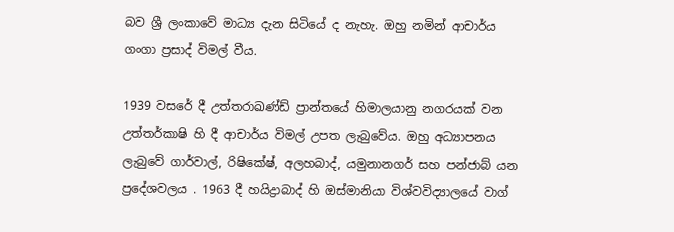බව ශ්‍රී ලංකාවේ මාධ්‍ය දැන සිටියේ ද නැහැ. ඔහු නමින් ආචාර්ය ගංගා ප්‍රසාද් විමල් වීය.

1939 වසරේ දී උත්තරාඛණ්ඩ් ප්‍රාන්තයේ හිමාලයානු නගරයක් වන උත්තර්කාෂි හි දී ආචාර්ය විමල් උපත ලැබුවේය. ඔහු අධ්‍යාපනය ලැබුවේ ගාර්වාල්, රිෂිකේෂ්, අලහබාද්, යමුනානගර් සහ පන්ජාබ් යන ප්‍රදේශවලය . 1963 දී හයිද්‍රාබාද් හි ඔස්මානියා විශ්වවිද්‍යාලයේ වාග්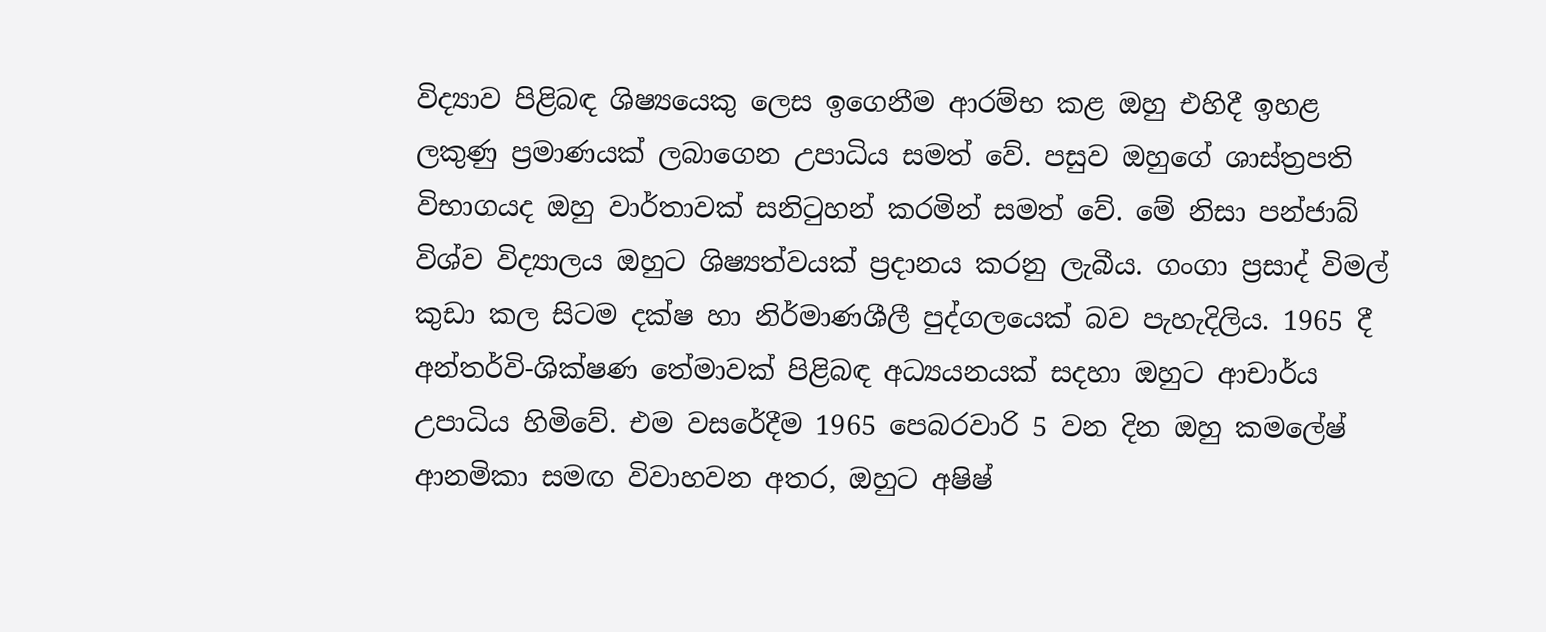විද්‍යාව පිළිබඳ ශිෂ්‍යයෙකු ලෙස ඉගෙනීම ආරම්භ කළ ඔහු එහිදී ඉහළ ලකුණු ප්‍රමාණයක් ලබාගෙන උපාධිය සමත් වේ. පසුව ඔහුගේ ශාස්ත්‍රපති විභාගයද ඔහු වාර්තාවක් සනිටුහන් කරමින් සමත් වේ. මේ නිසා පන්ජාබ් විශ්ව විද්‍යාලය ඔහුට ශිෂ්‍යත්වයක් ප්‍රදානය කරනු ලැබීය. ගංගා ප්‍රසාද් විමල් කුඩා කල සිටම දක්ෂ හා නිර්මාණශීලී පුද්ගලයෙක් බව පැහැදිලිය. 1965 දී අන්තර්වි-ශික්ෂණ තේමාවක් පිළිබඳ අධ්‍යයනයක් සදහා ඔහුට ආචාර්ය උපාධිය හිමිවේ. එම වසරේදීම 1965 පෙබරවාරි 5 වන දින ඔහු කමලේෂ් ආනමිකා සමඟ විවාහවන අතර, ඔහුට අෂිෂ්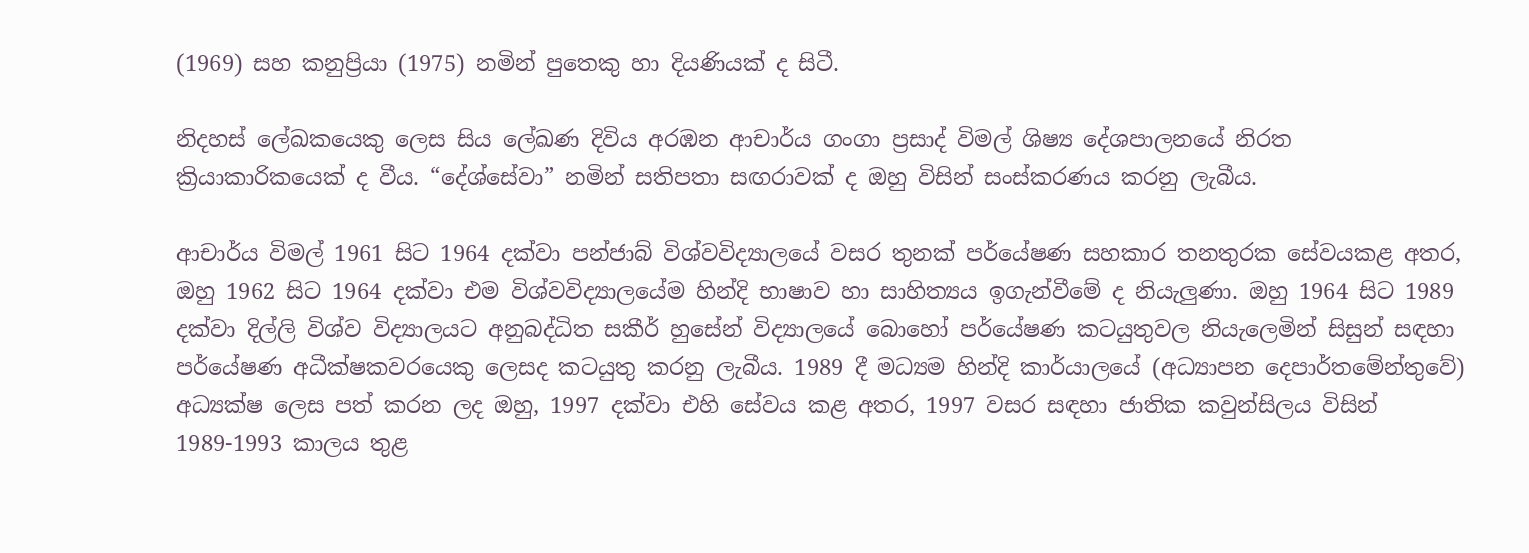(1969) සහ කනුප්‍රියා (1975) නමින් පුතෙකු හා දියණියක් ද සිටී.

නිදහස් ලේඛකයෙකු ලෙස සිය ලේඛණ දිවිය අරඹන ආචාර්ය ගංගා ප්‍රසාද් විමල් ශිෂ්‍ය දේශපාලනයේ නිරත ක්‍රියාකාරිකයෙක් ද වීය. “දේශ්සේවා” නමින් සතිපතා සඟරාවක් ද ඔහු විසින් සංස්කරණය කරනු ලැබීය.

ආචාර්ය විමල් 1961 සිට 1964 දක්වා පන්ජාබ් විශ්වවිද්‍යාලයේ වසර තුනක් පර්යේෂණ සහකාර තනතුරක සේවයකළ අතර, ඔහු 1962 සිට 1964 දක්වා එම විශ්වවිද්‍යාලයේම හින්දි භාෂාව හා සාහිත්‍යය ඉගැන්වීමේ ද නියැලුණා. ඔහු 1964 සිට 1989 දක්වා දිල්ලි විශ්ව විද්‍යාලයට අනුබද්ධිත සකීර් හුසේන් විද්‍යාලයේ බොහෝ පර්යේෂණ කටයුතුවල නියැලෙමින් සිසුන් සඳහා පර්යේෂණ අධීක්ෂකවරයෙකු ලෙසද කටයුතු කරනු ලැබීය. 1989 දී මධ්‍යම හින්දි කාර්යාලයේ (අධ්‍යාපන දෙපාර්තමේන්තුවේ) අධ්‍යක්ෂ ලෙස පත් කරන ලද ඔහු, 1997 දක්වා එහි සේවය කළ අතර, 1997 වසර සඳහා ජාතික කවුන්සිලය විසින් 1989-1993 කාලය තුළ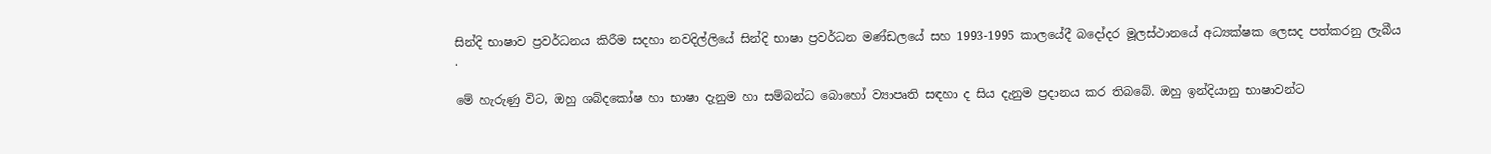සින්දි භාෂාව ප්‍රවර්ධනය කිරීම සදහා නවදිල්ලියේ සින්දි භාෂා ප්‍රවර්ධන මණ්ඩලයේ සහ 1993-1995 කාලයේදී බදෝදර මූලස්ථානයේ අධ්‍යක්ෂක ලෙසද පත්කරනු ලැබීය .

මේ හැරුණු විට, ඔහු ශබ්දකෝෂ හා භාෂා දැනුම හා සම්බන්ධ බොහෝ ව්‍යාපෘති සඳහා ද සිය දැනුම ප්‍රදානය කර තිබබේ. ඔහු ඉන්දියානු භාෂාවන්ට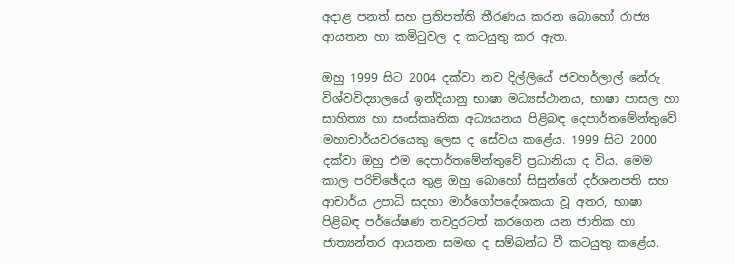අදාළ පනත් සහ ප්‍රතිපත්ති තීරණය කරන බොහෝ රාජ්‍ය ආයතන හා කමිටුවල ද කටයුතු කර ඇත.

ඔහු 1999 සිට 2004 දක්වා නව දිල්ලියේ ජවහර්ලාල් නේරු විශ්වවිද්‍යාලයේ ඉන්දියානු භාෂා මධ්‍යස්ථානය, භාෂා පාසල හා සාහිත්‍ය හා සංස්කෘතික අධ්‍යයනය පිළිබඳ දෙපාර්තමේන්තුවේ මහාචාර්යවරයෙකු ලෙස ද සේවය කළේය. 1999 සිට 2000 දක්වා ඔහු එම දෙපාර්තමේන්තුවේ ප්‍රධානියා ද විය. මෙම කාල පරිච්ඡේදය තුළ ඔහු බොහෝ සිසුන්ගේ දර්ශනපති සහ ආචාර්ය උපාධි සදහා මාර්ගෝපදේශකයා වූ අතර, භාෂා පිළිබඳ පර්යේෂණ තවදුරටත් කරගෙන යන ජාතික හා ජාත්‍යන්තර ආයතන සමඟ ද සම්බන්ධ වී කටයුතු කළේය.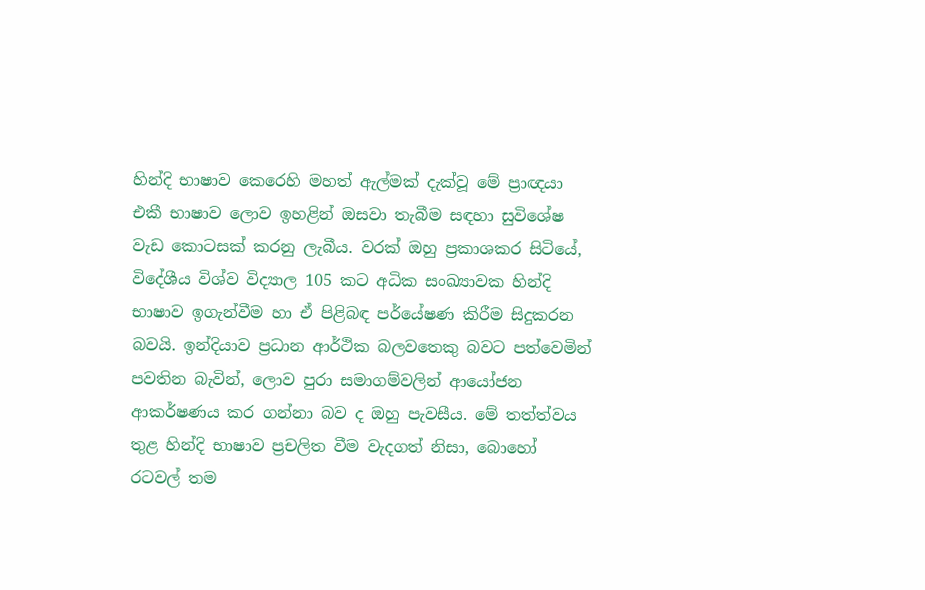හින්දි භාෂාව කෙරෙහි මහත් ඇල්මක් දැක්වූ මේ ප්‍රාඥයා එකී භාෂාව ලොව ඉහළින් ඔසවා තැබීම සඳහා සුවිශේෂ වැඩ කොටසක් කරනු ලැබීය. වරක් ඔහු ප්‍රකාශකර සිටියේ, විදේශීය විශ්ව විද්‍යාල 105 කට අධික සංඛ්‍යාවක හින්දි භාෂාව ඉගැන්වීම හා ඒ පිළිබඳ පර්යේෂණ කිරීම සිදුකරන බවයි. ඉන්දියාව ප්‍රධාන ආර්ථික බලවතෙකු බවට පත්වෙමින් පවතින බැවින්, ලොව පුරා සමාගම්වලින් ආයෝජන ආකර්ෂණය කර ගන්නා බව ද ඔහු පැවසීය. මේ තත්ත්වය තුළ හින්දි භාෂාව ප්‍රචලිත වීම වැදගත් නිසා, බොහෝ රටවල් තම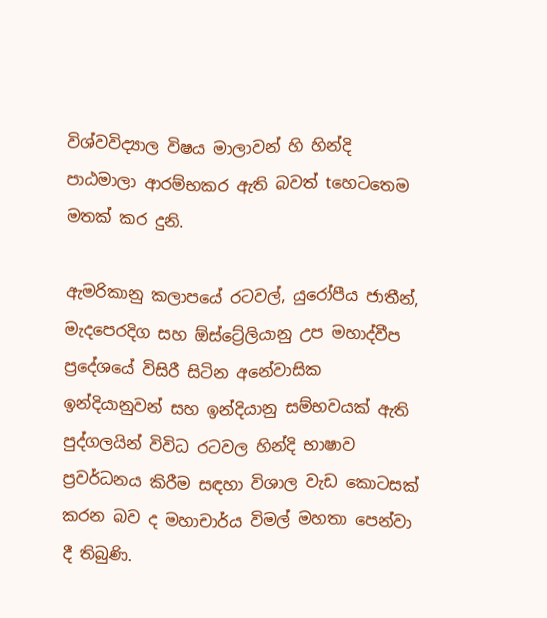විශ්වවිද්‍යාල විෂය මාලාවන් හි හින්දි පාඨමාලා ආරම්භකර ඇති බවත් tහෙටතෙම මතක් කර දුනි.

ඇමරිකානු කලාපයේ රටවල්, යුරෝපීය ජාතීන්, මැදපෙරදිග සහ ඕස්ට්‍රේලියානු උප මහාද්වීප ප්‍රදේශයේ විසිරී සිටින අනේවාසික ඉන්දියානුවන් සහ ඉන්දියානු සම්භවයක් ඇති පුද්ගලයින් විවිධ රටවල හින්දි භාෂාව ප්‍රවර්ධනය කිරීම සඳහා විශාල වැඩ කොටසක් කරන බව ද මහාචාර්ය විමල් මහතා පෙන්වා දී තිබුණි.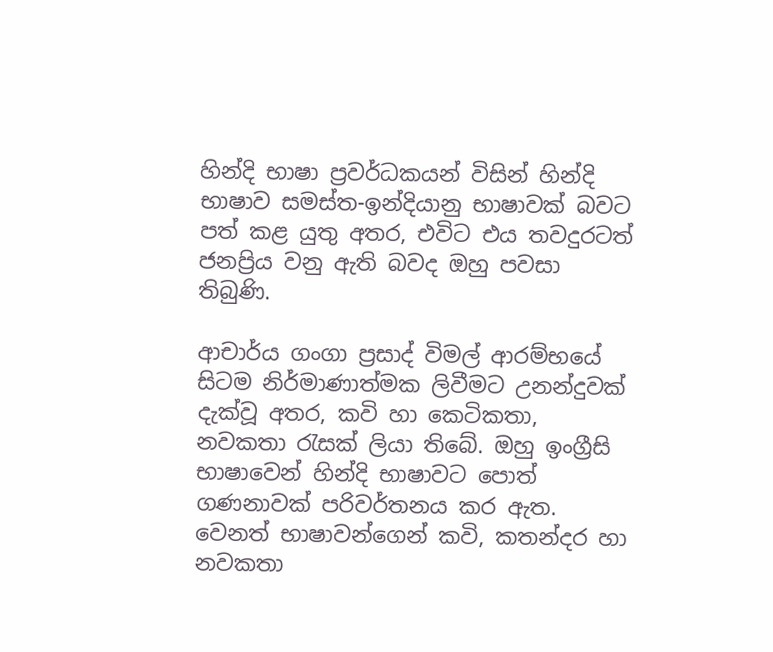හින්දි භාෂා ප්‍රවර්ධකයන් විසින් හින්දි භාෂාව සමස්ත-ඉන්දියානු භාෂාවක් බවට පත් කළ යුතු අතර, එවිට එය තවදුරටත් ජනප්‍රිය වනු ඇති බවද ඔහු පවසා තිබුණි.

ආචාර්ය ගංගා ප්‍රසාද් විමල් ආරම්භයේ සිටම නිර්මාණාත්මක ලිවීමට උනන්දුවක් දැක්වූ අතර, කවි හා කෙටිකතා, නවකතා රැසක් ලියා තිබේ. ඔහු ඉංග්‍රීසි භාෂාවෙන් හින්දි භාෂාවට පොත් ගණනාවක් පරිවර්තනය කර ඇත. වෙනත් භාෂාවන්ගෙන් කවි, කතන්දර හා නවකතා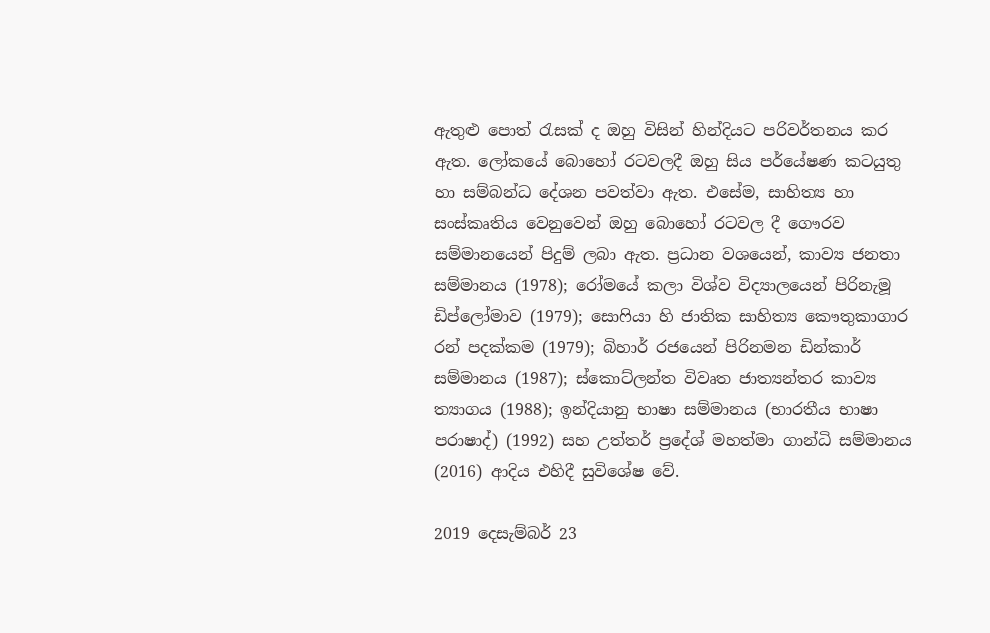ඇතුළු පොත් රැසක් ද ඔහු විසින් හින්දියට පරිවර්තනය කර ඇත. ලෝකයේ බොහෝ රටවලදී ඔහු සිය පර්යේෂණ කටයුතු හා සම්බන්ධ දේශන පවත්වා ඇත. එසේම, සාහිත්‍ය හා සංස්කෘතිය වෙනුවෙන් ඔහු බොහෝ රටවල දී ගෞරව සම්මානයෙන් පිදුම් ලබා ඇත. ප්‍රධාන වශයෙන්, කාව්‍ය ජනතා සම්මානය (1978); රෝමයේ කලා විශ්ව විද්‍යාලයෙන් පිරිනැමූ ඩිප්ලෝමාව (1979); සොෆියා හි ජාතික සාහිත්‍ය කෞතුකාගාර රන් පදක්කම (1979); බිහාර් රජයෙන් පිරිනමන ඩින්කාර් සම්මානය (1987); ස්කොට්ලන්ත විවෘත ජාත්‍යන්තර කාව්‍ය ත්‍යාගය (1988); ඉන්දියානු භාෂා සම්මානය (භාරතීය භාෂා පරාෂාද්) (1992) සහ උත්තර් ප්‍රදේශ් මහත්මා ගාන්ධි සම්මානය (2016) ආදිය එහිදී සුවිශේෂ වේ.

2019 දෙසැම්බර් 23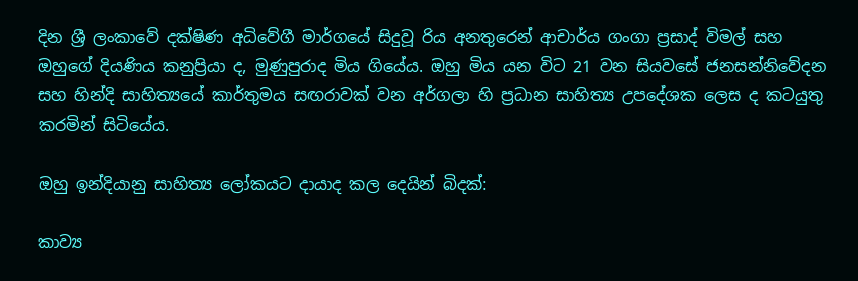දින ශ්‍රී ලංකාවේ දක්ෂිණ අධිවේගී මාර්ගයේ සිදුවූ රිය අනතුරෙන් ආචාර්ය ගංගා ප්‍රසාද් විමල් සහ ඔහුගේ දියණිය කනුප්‍රියා ද, මුණුපුරාද මිය ගියේය. ඔහු මිය යන විට 21 වන සියවසේ ජනසන්නිවේදන සහ හින්දි සාහිත්‍යයේ කාර්තුමය සඟරාවක් වන අර්ගලා හි ප්‍රධාන සාහිත්‍ය උපදේශක ලෙස ද කටයුතු කරමින් සිටියේය.

ඔහු ඉන්දියානු සාහිත්‍ය ලෝකයට දායාද කල දෙයින් බිදක්:

කාව්‍ය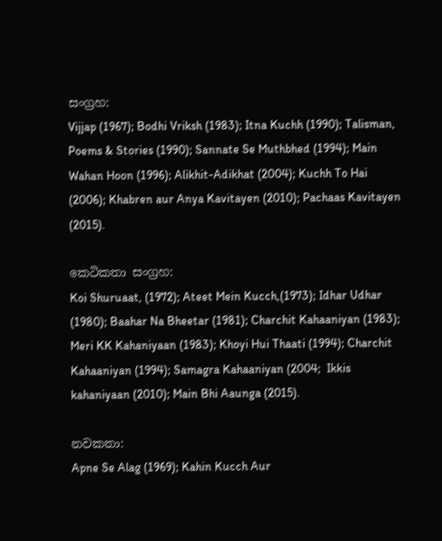සංග්‍රහ:
Vijjap (1967); Bodhi Vriksh (1983); Itna Kuchh (1990); Talisman, Poems & Stories (1990); Sannate Se Muthbhed (1994); Main Wahan Hoon (1996); Alikhit-Adikhat (2004); Kuchh To Hai (2006); Khabren aur Anya Kavitayen (2010); Pachaas Kavitayen (2015).

කෙටිකතා සංග්‍රහ:
Koi Shuruaat, (1972); Ateet Mein Kucch,(1973); Idhar Udhar (1980); Baahar Na Bheetar (1981); Charchit Kahaaniyan (1983); Meri KK Kahaniyaan (1983); Khoyi Hui Thaati (1994); Charchit Kahaaniyan (1994); Samagra Kahaaniyan (2004;  Ikkis kahaniyaan (2010); Main Bhi Aaunga (2015).

නවකතා:
Apne Se Alag (1969); Kahin Kucch Aur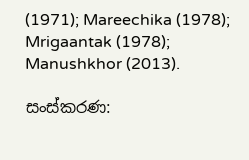(1971); Mareechika (1978); Mrigaantak (1978); Manushkhor (2013).

සංස්කරණ: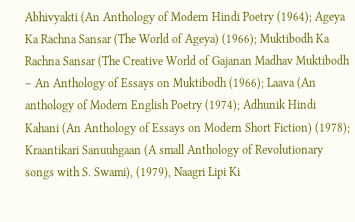Abhivyakti (An Anthology of Modern Hindi Poetry (1964); Ageya Ka Rachna Sansar (The World of Ageya) (1966); Muktibodh Ka Rachna Sansar (The Creative World of Gajanan Madhav Muktibodh – An Anthology of Essays on Muktibodh (1966); Laava (An anthology of Modern English Poetry (1974); Adhunik Hindi Kahani (An Anthology of Essays on Modern Short Fiction) (1978); Kraantikari Sanuuhgaan (A small Anthology of Revolutionary songs with S. Swami), (1979), Naagri Lipi Ki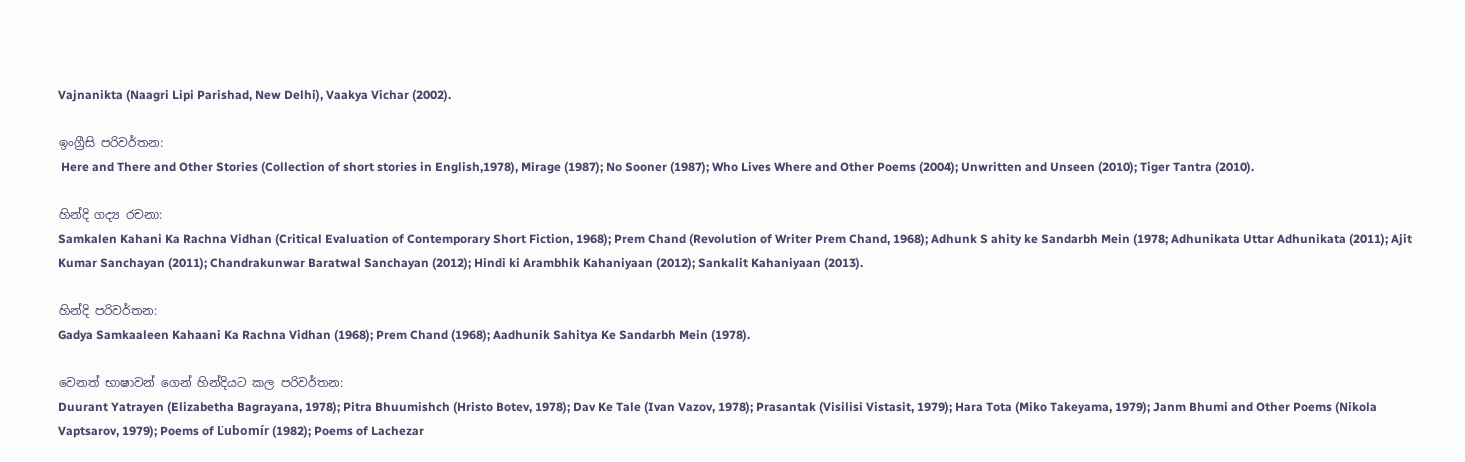Vajnanikta (Naagri Lipi Parishad, New Delhi), Vaakya Vichar (2002).

ඉංග්‍රීසි පරිවර්තන:
 Here and There and Other Stories (Collection of short stories in English,1978), Mirage (1987); No Sooner (1987); Who Lives Where and Other Poems (2004); Unwritten and Unseen (2010); Tiger Tantra (2010).

හින්දි ගද්‍ය රචනා:
Samkalen Kahani Ka Rachna Vidhan (Critical Evaluation of Contemporary Short Fiction, 1968); Prem Chand (Revolution of Writer Prem Chand, 1968); Adhunk S ahity ke Sandarbh Mein (1978; Adhunikata Uttar Adhunikata (2011); Ajit Kumar Sanchayan (2011); Chandrakunwar Baratwal Sanchayan (2012); Hindi ki Arambhik Kahaniyaan (2012); Sankalit Kahaniyaan (2013).

හින්දි පරිවර්තන:
Gadya Samkaaleen Kahaani Ka Rachna Vidhan (1968); Prem Chand (1968); Aadhunik Sahitya Ke Sandarbh Mein (1978).

වෙනත් භාෂාවන් ගෙන් හින්දියට කල පරිවර්තන:
Duurant Yatrayen (Elizabetha Bagrayana, 1978); Pitra Bhuumishch (Hristo Botev, 1978); Dav Ke Tale (Ivan Vazov, 1978); Prasantak (Visilisi Vistasit, 1979); Hara Tota (Miko Takeyama, 1979); Janm Bhumi and Other Poems (Nikola Vaptsarov, 1979); Poems of Ľubomír (1982); Poems of Lachezar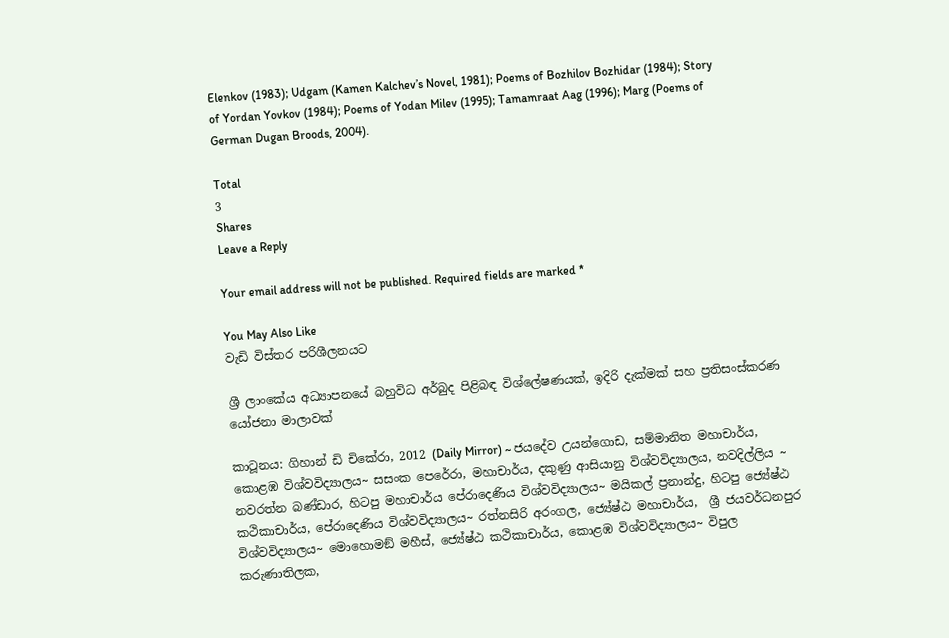Elenkov (1983); Udgam (Kamen Kalchev’s Novel, 1981); Poems of Bozhilov Bozhidar (1984); Story of Yordan Yovkov (1984); Poems of Yodan Milev (1995); Tamamraat Aag (1996); Marg (Poems of German Dugan Broods, 2004).

Total
3
Shares
Leave a Reply

Your email address will not be published. Required fields are marked *

You May Also Like
වැඩි විස්තර පරිශීලනයට

ශ්‍රී ලාංකේය අධ්‍යාපනයේ බහුවිධ අර්බුද පිළිබඳ විශ්ලේෂණයක්, ඉදිරි දැක්මක් සහ ප්‍රතිසංස්කරණ යෝජනා මාලාවක්

කාටූනය: ගිහාන් ඩි චිකේරා, 2012 (Daily Mirror) ~ ජයදේව උයන්ගොඩ, සම්මානිත මහාචාර්ය, කොළඹ විශ්වවිද්‍යාලය~ සසංක පෙරේරා, මහාචාර්ය, දකුණු ආසියානු විශ්වවිද්‍යාලය, නවදිල්ලිය ~ නවරත්න බණ්ඩාර, හිටපු මහාචාර්ය පේරාදෙණිය විශ්වවිද්‍යාලය~ මයිකල් ප්‍රනාන්දු, හිටපු ජ්‍යේෂ්ඨ කථිකාචාර්ය, පේරාදෙණිය විශ්වවිද්‍යාලය~ රත්නසිරි අරංගල, ජ්‍යේෂ්ඨ මහාචාර්ය,  ශ්‍රී ජයවර්ධනපුර විශ්වවිද්‍යාලය~ මොහොමඞ් මහීස්, ජ්‍යේෂ්ඨ කථිකාචාර්ය, කොළඹ විශ්වවිද්‍යාලය~ විපුල කරුණාතිලක,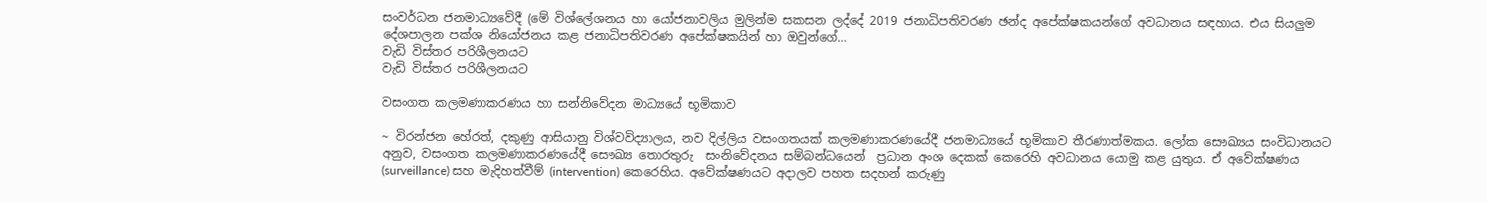සංවර්ධන ජනමාධ්‍යවේදී (මේ විශ්ලේශනය හා යෝජනාවලිය මුලින්ම සකසන ලද්දේ 2019 ජනාධිපතිවරණ ඡන්ද අපේක්ෂකයන්ගේ අවධානය සඳහාය. එය සියලුම දේශපාලන පක්ශ නියෝජනය කළ ජනාධිපතිවරණ අපේක්ෂකයින් හා ඔවුන්ගේ…
වැඩි විස්තර පරිශීලනයට
වැඩි විස්තර පරිශීලනයට

වසංගත කලමණාකරණය හා සන්නිවේදන මාධ්‍යයේ භූමිකාව

~ විරන්ජන හේරත්, දකුණු ආසියානු විශ්වවිද්‍යාලය, නව දිල්ලිය වසංගතයක් කලමණාකරණයේදී ජනමාධ්‍යයේ භූමිකාව තීරණාත්මකය. ලෝක සෞඛ්‍යය සංවිධානයට අනුව, වසංගත කලමණාකරණයේදී සෞඛ්‍ය තොරතුරු  සංනිවේදනය සම්බන්ධයෙන්  ප්‍රධාන අංශ දෙකක් කෙරෙහි අවධානය යොමු කළ යුතුය. ඒ අවේක්ෂණය (surveillance) සහ මැදිහත්වීම් (intervention) කෙරෙහිය. අවේක්ෂණයට අදාලව පහත සදහන් කරුණු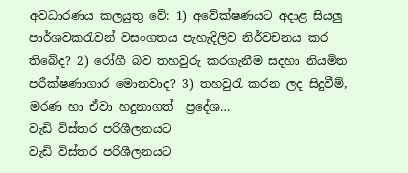අවධාරණය කලයුතු වේ: 1) අවේක්ෂණයට අදාළ සියලු පාර්ශවකරැවන් වසංගතය පැහැදිලිව නිර්වචනය කර තිබේද? 2) රෝගී බව තහවුරු කරගැනීම සදහා නියමිත පරීක්ෂණාගාර මොනවාද? 3) තහවුරැ කරන ලද සිදුවීම්, මරණ හා ඒවා හදුනාගත්  ප්‍රදේශ…
වැඩි විස්තර පරිශීලනයට
වැඩි විස්තර පරිශීලනයට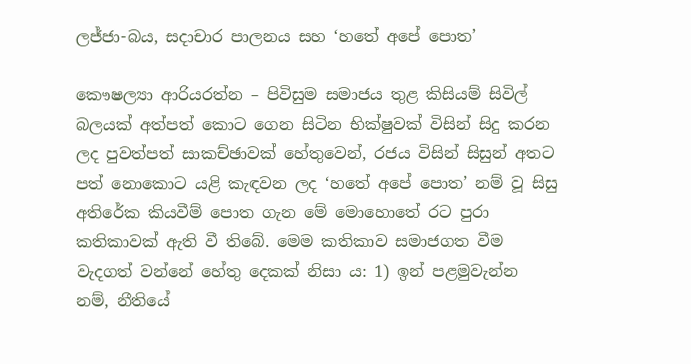ලජ්ජා-බය, සදාචාර පාලනය සහ ‘හතේ අපේ පොත’

කෞෂල්‍යා ආරියරත්න – පිවිසුම සමාජය තුළ කිසියම් සිවිල් බලයක් අත්පත් කොට ගෙන සිටින භික්ෂුවක් විසින් සිදු කරන ලද පුවත්පත් සාකච්ඡාවක් හේතුවෙන්, රජය විසින් සිසුන් අතට පත් නොකොට යළි කැඳවන ලද ‘හතේ අපේ පොත’ නම් වූ සිසු අතිරේක කියවීම් පොත ගැන මේ මොහොතේ රට පුරා කතිකාවක් ඇති වී තිබේ. මෙම කතිකාව සමාජගත වීම වැදගත් වන්නේ හේතු දෙකක් නිසා ය: 1) ඉන් පළමුවැන්න නම්, නීතියේ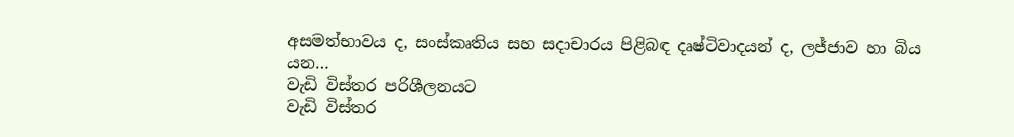අසමත්භාවය ද, සංස්කෘතිය සහ සදාචාරය පිළිබඳ දෘෂ්ටිවාදයන් ද, ලජ්ජාව හා බිය යන…
වැඩි විස්තර පරිශීලනයට
වැඩි විස්තර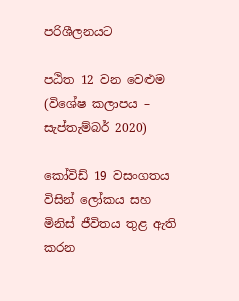පරිශීලනයට

පඨිත 12 වන වෙළුම (විශේෂ කලාපය – සැප්තැම්බර් 2020)

කෝවිඩ් 19 වසංගතය විසින් ලෝකය සහ මිනිස් ජීවිතය තුළ ඇති කරන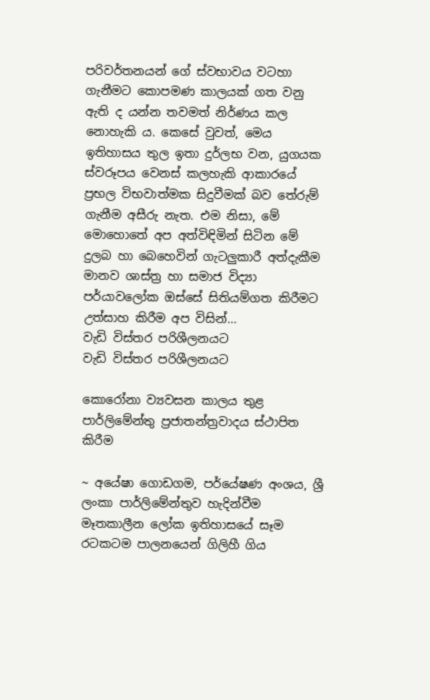පරිවර්තනයන් ගේ ස්වභාවය වටහා ගැනීමට කොපමණ කාලයක් ගත වනු ඇති ද යන්න තවමත් නිර්ණය කල නොහැකි ය. කෙසේ වුවත්, මෙය ඉතිහාසය තුල ඉතා දුර්ලභ වන, යුගයක ස්වරූපය වෙනස් කලහැකි ආකාරයේ ප්‍රභල විභවාත්මක සිදුවීමක් බව තේරුම් ගැනීම අසීරු නැත. එම නිසා, මේ මොහොතේ අප අත්විඳිමින් සිටින මේ දුලබ හා බෙහෙවින් ගැටලුකාරී අත්දැකීම මානව ශාස්ත්‍ර හා සමාජ විද්‍යා පර්යාවලෝක ඔස්සේ සිතියම්ගත කිරීමට උත්සාහ කිරීම අප විසින්…
වැඩි විස්තර පරිශීලනයට
වැඩි විස්තර පරිශීලනයට

කොරෝනා ව්‍යවසන කාලය තුළ පාර්ලිමේන්තු ප්‍රජාතන්ත්‍රවාදය ස්ථාපිත කිරීම

~ අයේෂා ගොඩගම, පර්යේෂණ අංශය, ශ්‍රී ලංකා පාර්ලිමේන්තුව හැදින්වීම මෑතකාලීන ලෝක ඉතිහාසයේ සෑම රටකටම පාලනයෙන් ගිලිහී ගිය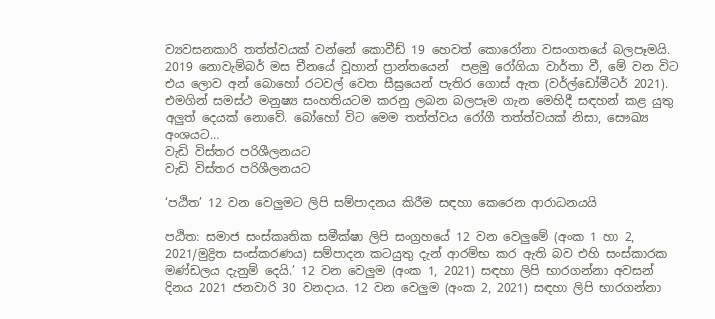ව්‍යවසනකාරි තත්ත්වයක් වන්නේ කොවීඩ් 19 හෙවත් කොරෝනා වසංගතයේ බලපෑමයි. 2019 නොවැම්බර් මස චීනයේ වූහාන් ප්‍රාන්තයෙන්  පළමු රෝගියා වාර්තා වී, මේ වන විට  එය ලොව අන් බොහෝ රටවල් වෙත සීඝ්‍රයෙන් පැතිර ගොස් ඇත (වර්ල්ඩෝමීටර් 2021). එමගින් සමස්ථ මනුෂ්‍ය සංහතියටම කරනු ලබන බලපෑම ගැන මෙහිදී සඳහන් කළ යුතු අලුත් දෙයක් නොවේ. බෝහෝ විට මෙම තත්ත්වය රෝගී තත්ත්වයක් නිසා, සෞඛ්‍ය අංශයට…
වැඩි විස්තර පරිශීලනයට
වැඩි විස්තර පරිශීලනයට

‘පඨිත’ 12 වන වෙලුමට ලිපි සම්පාදනය කිරීම සඳහා කෙරෙන ආරාධනයයි

පඨිත: සමාජ සංස්කෘතික සමීක්ෂා ලිපි සංග්‍රහයේ 12 වන වෙලුමේ (අංක 1 හා 2, 2021/මුද්‍රිත සංස්කරණය) සම්පාදන කටයුතු දැන් ආරම්භ කර ඇති බව එහි සංස්කාරක මණ්ඩලය දැනුම් දෙයි.’ 12 වන වෙලුම (අංක 1, 2021) සඳහා ලිපි භාරගන්නා අවසන් දිනය 2021 ජනවාරි 30 වනදාය. 12 වන වෙලුම (අංක 2, 2021) සඳහා ලිපි භාරගන්නා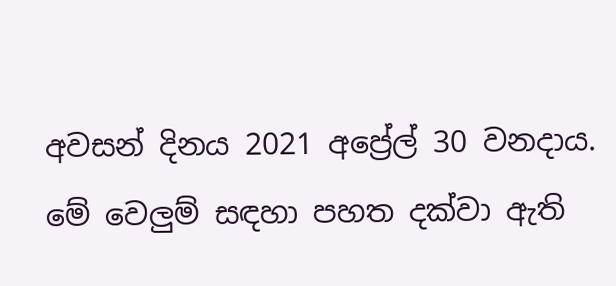අවසන් දිනය 2021 අප්‍රේල් 30 වනදාය. මේ වෙලුම් සඳහා පහත දක්වා ඇති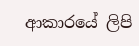ආකාරයේ ලිපි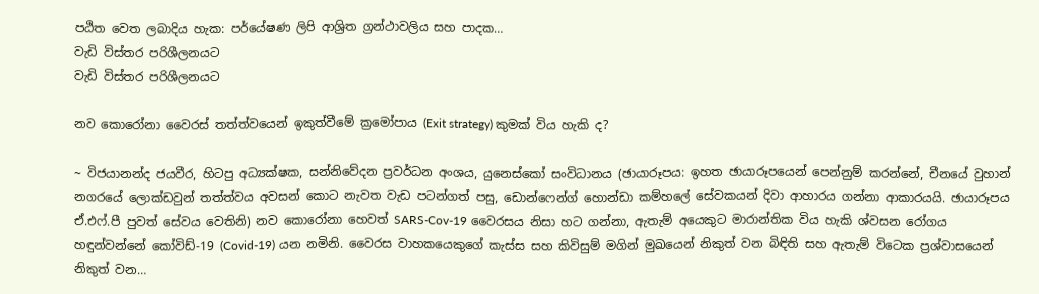පඨිත වෙත ලබාදිය හැක: පර්යේෂණ ලිපි ආශ්‍රිත ග්‍රන්ථාවලිය සහ පාදක…
වැඩි විස්තර පරිශීලනයට
වැඩි විස්තර පරිශීලනයට

නව කොරෝනා වෛරස් තත්ත්වයෙන් ඉකුත්වීමේ ක්‍රමෝපාය (Exit strategy) කුමක් විය හැකි ද?

~ විජයානන්ද ජයවීර, හිටපු අධ්‍යක්ෂක, සන්නිවේදන ප්‍රවර්ධන අංශය, යුනෙස්කෝ සංවිධානය (ඡායාරූපය: ඉහත ඡායාරූපයෙන් පෙන්නුම් කරන්නේ, චීනයේ වුහාන් නගරයේ ලොක්ඩවුන් තත්ත්වය අවසන් කොට නැවත වැඩ පටන්ගත් පසු, ඩොන්ෆෙන්ග් හොන්ඩා කම්හලේ සේවකයන් දිවා ආහාරය ගන්නා ආකාරයයි. ඡායාරූපය ඒ.එෆ්.පී පුවත් සේවය වෙතිනි) නව කොරෝනා හෙවත් SARS-Cov-19 වෛරසය නිසා හට ගන්නා, ඇතැම් අයෙකුට මාරාන්තික විය හැකි ශ්වසන රෝගය හඳුන්වන්නේ කෝවිඩ්-19 (Covid-19) යන නමිනි. වෛරස වාහකයෙකුගේ කැස්ස සහ කිවිසුම් මගින් මුඛයෙන් නිකුත් වන බිඳිති සහ ඇතැම් විටෙක ප්‍රශ්වාසයෙන් නිකුත් වන…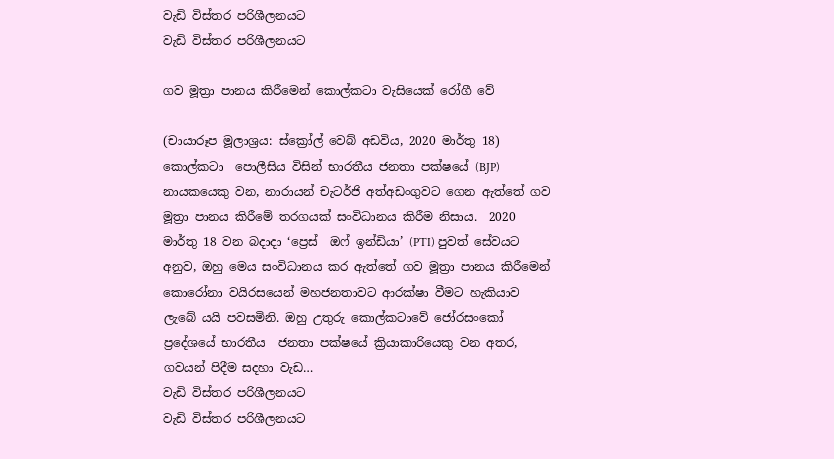වැඩි විස්තර පරිශීලනයට
වැඩි විස්තර පරිශීලනයට

ගව මූත්‍රා පානය කිරීමෙන් කොල්කටා වැසියෙක් රෝගී වේ

(චායාරූප මූලාශ්‍රය: ස්ක්‍රෝල් වෙබ් අඩවිය, 2020 මාර්තු 18) කොල්කටා  පොලීසිය විසින් භාරතීය ජනතා පක්ෂයේ (BJP) නායකයෙකු වන, නාරායන් චැටර්ජි අත්අඩංගුවට ගෙන ඇත්තේ ගව මූත්‍රා පානය කිරීමේ තරගයක් සංවිධානය කිරීම නිසාය.  2020 මාර්තු 18 වන බදාදා ‘ප්‍රෙස්  ඔෆ් ඉන්ඩියා’ (PTI) පුවත් සේවයට අනුව, ඔහු මෙය සංවිධානය කර ඇත්තේ ගව මූත්‍රා පානය කිරීමෙන්  කොරෝනා වයිරසයෙන් මහජනතාවට ආරක්ෂා වීමට හැකියාව ලැබේ යයි පවසමිනි. ඔහු උතුරු කොල්කටාවේ ජෝරසංකෝ ප්‍රදේශයේ භාරතීය  ජනතා පක්ෂයේ ක්‍රියාකාරියෙකු වන අතර, ගවයන් පිදීම සදහා වැඩ…
වැඩි විස්තර පරිශීලනයට
වැඩි විස්තර පරිශීලනයට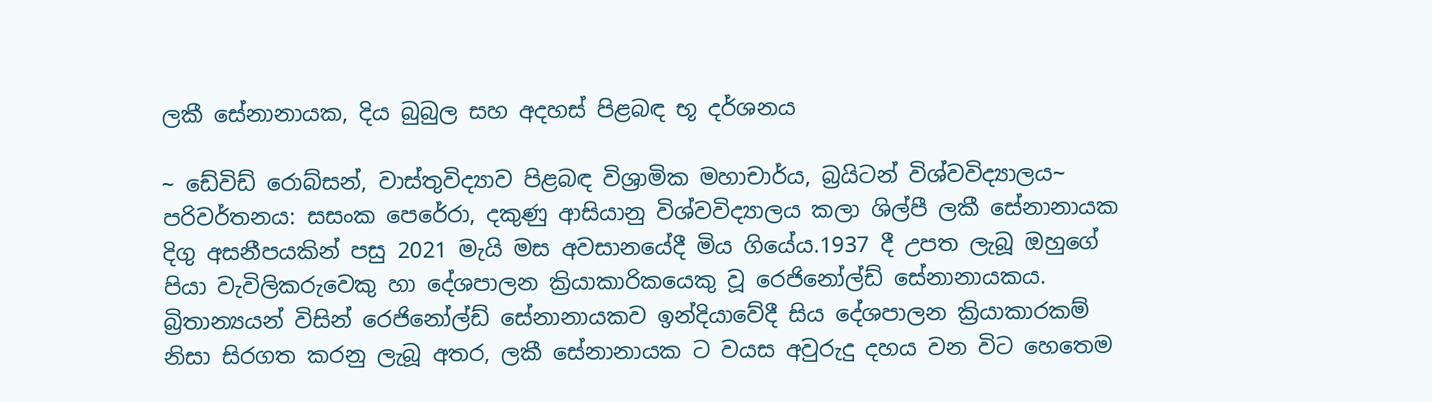ලකී සේනානායක, දිය බුබුල සහ අදහස් පිළබඳ භූ දර්ශනය

~ ඩේවිඩ් රොබ්සන්, වාස්තුවිද්‍යාව පිළබඳ විශ්‍රාමික මහාචාර්ය, බ්‍රයිටන් විශ්වවිද්‍යාලය~ පරිවර්තනය: සසංක පෙරේරා, දකුණු ආසියානු විශ්වවිද්‍යාලය කලා ශිල්පී ලකී සේනානායක දිගු අසනීපයකින් පසු 2021 මැයි මස අවසානයේදී මිය ගියේය.1937 දී උපත ලැබූ ඔහුගේ පියා වැවිලිකරුවෙකු හා දේශපාලන ක්‍රියාකාරිකයෙකු වූ රෙජිනෝල්ඩ් සේනානායකය. බ්‍රිතාන්‍යයන් විසින් රෙජිනෝල්ඩ් සේනානායකව ඉන්දියාවේදී සිය දේශපාලන ක්‍රියාකාරකම් නිසා සිරගත කරනු ලැබූ අතර, ලකී සේනානායක ට වයස අවුරුදු දහය වන විට හෙතෙම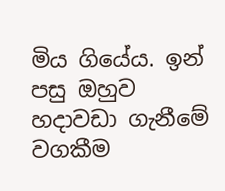මිය ගියේය. ඉන් පසු ඔහුව හදාවඩා ගැනීමේ වගකීම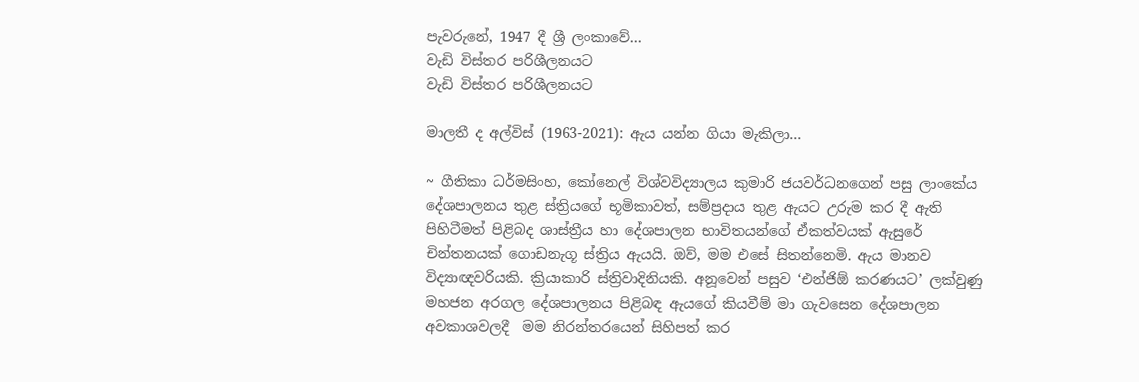පැවරුනේ, 1947 දී ශ්‍රී ලංකාවේ…
වැඩි විස්තර පරිශීලනයට
වැඩි විස්තර පරිශීලනයට

මාලතී ද අල්විස් (1963-2021): ඇය යන්න ගියා මැකිලා…

~ ගීතිකා ධර්මසිංහ, කෝනෙල් විශ්වවිද්‍යාලය කුමාරි ජයවර්ධනගෙන් පසු ලාංකේය දේශපාලනය තුළ ස්ත්‍රියගේ භූමිකාවත්, සම්ප්‍රදාය තුළ ඇයට උරුම කර දී ඇති පිහිටීමත් පිළිබද ශාස්ත්‍රීය හා දේශපාලන භාවිතයන්ගේ ඒකත්වයක් ඇසුරේ චින්තනයක් ගොඩනැගූ ස්ත්‍රිය ඇයයි. ඔව්, මම එසේ සිතන්නෙමි. ඇය මානව විද්‍යාඥවරියකි. ක්‍රියාකාරි ස්ත්‍රිවාදිනියකි. අනූවෙන් පසුව ‘එන්ජිඕ කරණයට’ ලක්වුණු මහජන අරගල දේශපාලනය පිළිබඳ ඇයගේ කියවීම් මා ගැවසෙන දේශපාලන අවකාශවලදී  මම නිරන්තරයෙන් සිහිපත් කර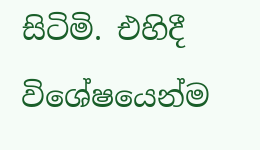සිටිමි. එහිදී විශේෂයෙන්ම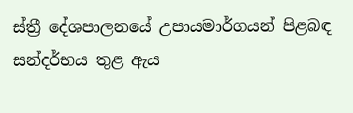ස්ත්‍රී දේශපාලනයේ උපායමාර්ගයන් පිළබඳ සන්දර්භය තුළ ඇය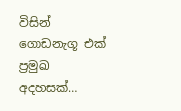විසින් ගොඩනැගූ එක් ප්‍රමුඛ අදහසක්…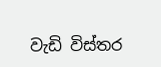වැඩි විස්තර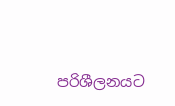පරිශීලනයට